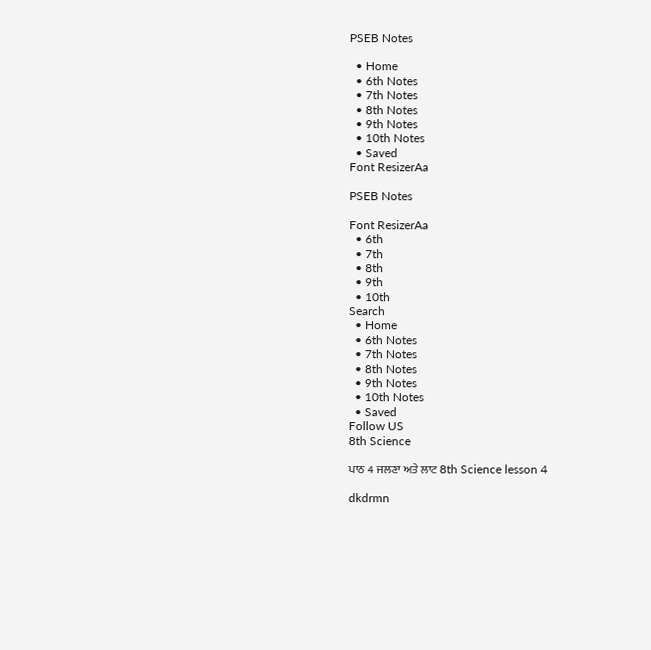PSEB Notes

  • Home
  • 6th Notes
  • 7th Notes
  • 8th Notes
  • 9th Notes
  • 10th Notes
  • Saved
Font ResizerAa

PSEB Notes

Font ResizerAa
  • 6th
  • 7th
  • 8th
  • 9th
  • 10th
Search
  • Home
  • 6th Notes
  • 7th Notes
  • 8th Notes
  • 9th Notes
  • 10th Notes
  • Saved
Follow US
8th Science

ਪਾਠ 4 ਜਲਣਾ ਅਤੇ ਲਾਟ 8th Science lesson 4

dkdrmn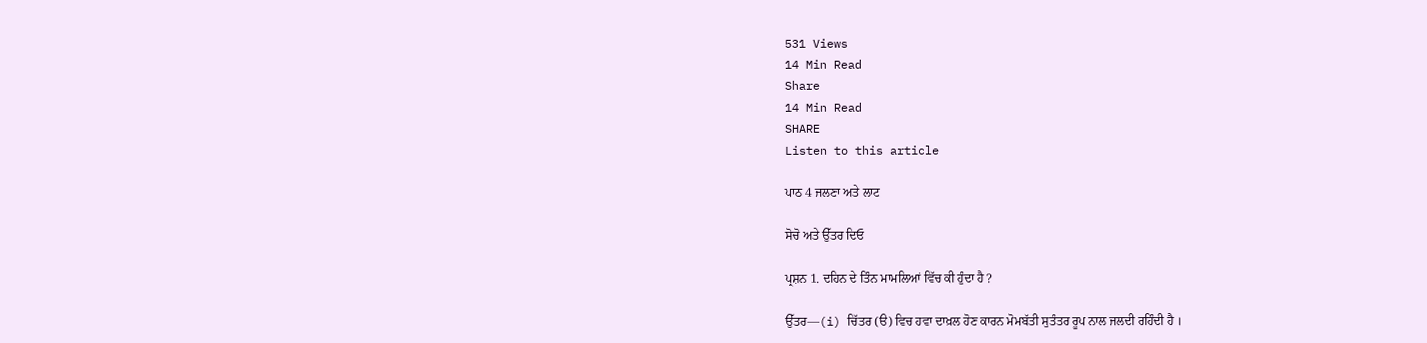531 Views
14 Min Read
Share
14 Min Read
SHARE
Listen to this article

ਪਾਠ 4 ਜਲਣਾ ਅਤੇ ਲਾਟ

ਸੋਚੋ ਅਤੇ ਉੱਤਰ ਦਿਓ

ਪ੍ਰਸ਼ਨ 1. ਦਹਿਨ ਦੇ ਤਿੰਨ ਮਾਮਲਿਆਂ ਵਿੱਚ ਕੀ ਹੁੰਦਾ ਹੈ ?

ਉੱਤਰ—(i) ਚਿੱਤਰ (ੳ) ਵਿਚ ਹਵਾ ਦਾਖ਼ਲ ਹੋਣ ਕਾਰਨ ਮੋਮਬੱਤੀ ਸੁਤੰਤਰ ਰੂਪ ਨਾਲ ਜਲਦੀ ਰਹਿੰਦੀ ਹੈ ।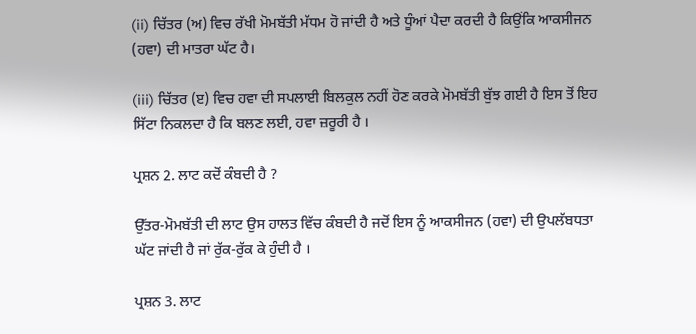(ii) ਚਿੱਤਰ (ਅ) ਵਿਚ ਰੱਖੀ ਮੋਮਬੱਤੀ ਮੱਧਮ ਹੋ ਜਾਂਦੀ ਹੈ ਅਤੇ ਧੂੰਆਂ ਪੈਦਾ ਕਰਦੀ ਹੈ ਕਿਉਂਕਿ ਆਕਸੀਜਨ (ਹਵਾ) ਦੀ ਮਾਤਰਾ ਘੱਟ ਹੈ।

(iii) ਚਿੱਤਰ (ੲ) ਵਿਚ ਹਵਾ ਦੀ ਸਪਲਾਈ ਬਿਲਕੁਲ ਨਹੀਂ ਹੋਣ ਕਰਕੇ ਮੋਮਬੱਤੀ ਬੁੱਝ ਗਈ ਹੈ ਇਸ ਤੋਂ ਇਹ ਸਿੱਟਾ ਨਿਕਲਦਾ ਹੈ ਕਿ ਬਲਣ ਲਈ, ਹਵਾ ਜ਼ਰੂਰੀ ਹੈ ।

ਪ੍ਰਸ਼ਨ 2. ਲਾਟ ਕਦੋਂ ਕੰਬਦੀ ਹੈ ?

ਉੱਤਰ-ਮੋਮਬੱਤੀ ਦੀ ਲਾਟ ਉਸ ਹਾਲਤ ਵਿੱਚ ਕੰਬਦੀ ਹੈ ਜਦੋਂ ਇਸ ਨੂੰ ਆਕਸੀਜਨ (ਹਵਾ) ਦੀ ਉਪਲੱਬਧਤਾ ਘੱਟ ਜਾਂਦੀ ਹੈ ਜਾਂ ਰੁੱਕ-ਰੁੱਕ ਕੇ ਹੁੰਦੀ ਹੈ ।

ਪ੍ਰਸ਼ਨ 3. ਲਾਟ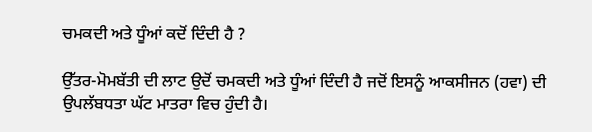ਚਮਕਦੀ ਅਤੇ ਧੂੰਆਂ ਕਦੋਂ ਦਿੰਦੀ ਹੈ ?

ਉੱਤਰ-ਮੋਮਬੱਤੀ ਦੀ ਲਾਟ ਉਦੋਂ ਚਮਕਦੀ ਅਤੇ ਧੂੰਆਂ ਦਿੰਦੀ ਹੈ ਜਦੋਂ ਇਸਨੂੰ ਆਕਸੀਜਨ (ਹਵਾ) ਦੀ ਉਪਲੱਬਧਤਾ ਘੱਟ ਮਾਤਰਾ ਵਿਚ ਹੁੰਦੀ ਹੈ।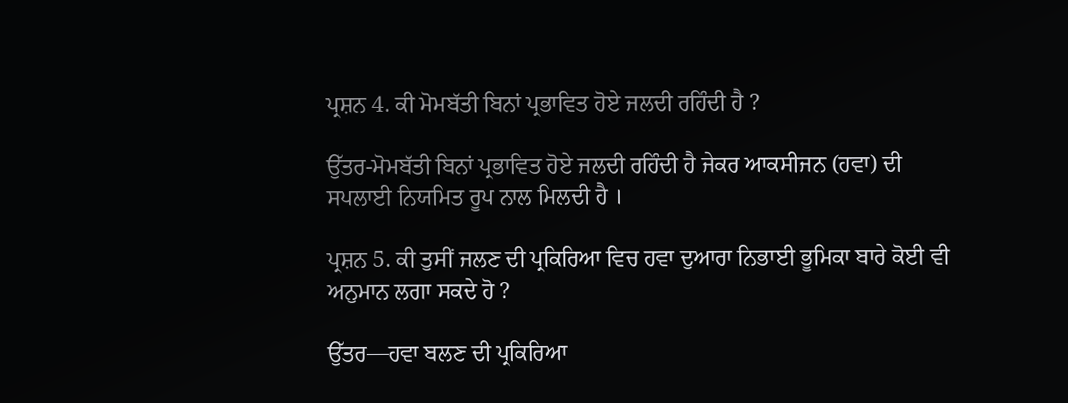ਪ੍ਰਸ਼ਨ 4. ਕੀ ਮੋਮਬੱਤੀ ਬਿਨਾਂ ਪ੍ਰਭਾਵਿਤ ਹੋਏ ਜਲਦੀ ਰਹਿੰਦੀ ਹੈ ?

ਉੱਤਰ-ਮੋਮਬੱਤੀ ਬਿਨਾਂ ਪ੍ਰਭਾਵਿਤ ਹੋਏ ਜਲਦੀ ਰਹਿੰਦੀ ਹੈ ਜੇਕਰ ਆਕਸੀਜਨ (ਹਵਾ) ਦੀ ਸਪਲਾਈ ਨਿਯਮਿਤ ਰੂਪ ਨਾਲ ਮਿਲਦੀ ਹੈ ।

ਪ੍ਰਸ਼ਨ 5. ਕੀ ਤੁਸੀਂ ਜਲਣ ਦੀ ਪ੍ਰਕਿਰਿਆ ਵਿਚ ਹਵਾ ਦੁਆਰਾ ਨਿਭਾਈ ਭੂਮਿਕਾ ਬਾਰੇ ਕੋਈ ਵੀ ਅਨੁਮਾਨ ਲਗਾ ਸਕਦੇ ਹੋ ?

ਉੱਤਰ—ਹਵਾ ਬਲਣ ਦੀ ਪ੍ਰਕਿਰਿਆ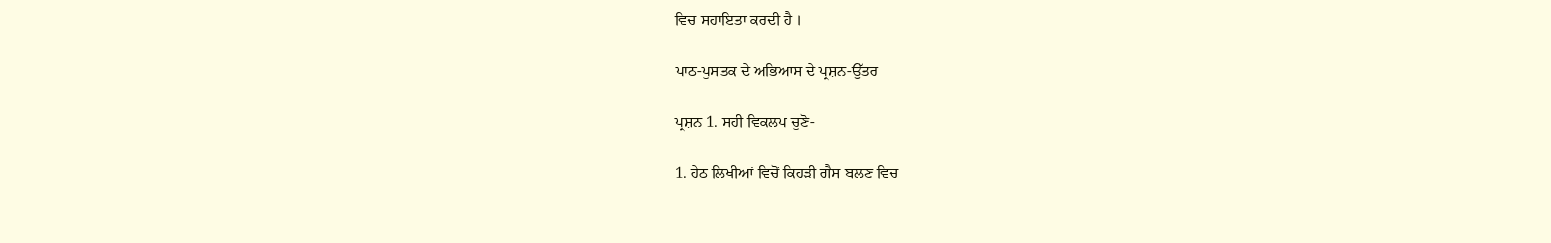ਵਿਚ ਸਹਾਇਤਾ ਕਰਦੀ ਹੈ ।

ਪਾਠ-ਪੁਸਤਕ ਦੇ ਅਭਿਆਸ ਦੇ ਪ੍ਰਸ਼ਨ-ਉੱਤਰ

ਪ੍ਰਸ਼ਨ 1. ਸਹੀ ਵਿਕਲਪ ਚੁਣੋ-

1. ਹੇਠ ਲਿਖੀਆਂ ਵਿਚੋਂ ਕਿਹੜੀ ਗੈਸ ਬਲਣ ਵਿਚ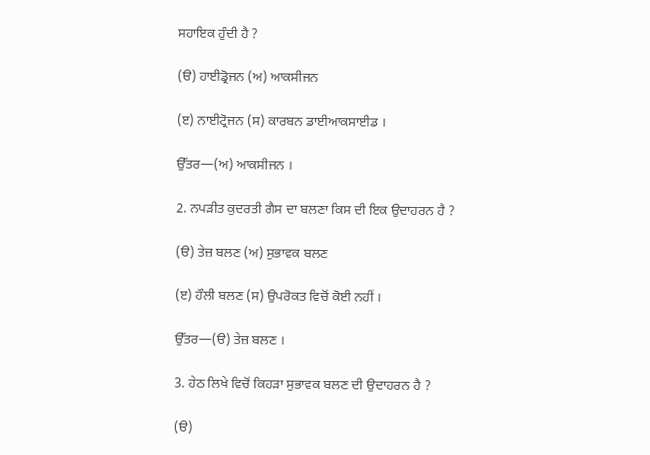ਸਹਾਇਕ ਹੁੰਦੀ ਹੈ ?

(ੳ) ਹਾਈਡ੍ਰੋਜਨ (ਅ) ਆਕਸੀਜਨ

(ੲ) ਨਾਈਟ੍ਰੋਜਨ (ਸ) ਕਾਰਬਨ ਡਾਈਆਕਸਾਈਡ ।

ਉੱਤਰ—(ਅ) ਆਕਸੀਜਨ ।

2. ਨਪੜੀਤ ਕੁਦਰਤੀ ਗੈਸ ਦਾ ਬਲਣਾ ਕਿਸ ਦੀ ਇਕ ਉਦਾਹਰਨ ਹੈ ?

(ੳ) ਤੇਜ਼ ਬਲਣ (ਅ) ਸੁਭਾਵਕ ਬਲਣ

(ੲ) ਹੌਲੀ ਬਲਣ (ਸ) ਉਪਰੋਕਤ ਵਿਚੋਂ ਕੋਈ ਨਹੀਂ ।

ਉੱਤਰ—(ੳ) ਤੇਜ਼ ਬਲਣ ।

3. ਹੇਠ ਲਿਖੇ ਵਿਚੋਂ ਕਿਹੜਾ ਸੁਭਾਵਕ ਬਲਣ ਦੀ ਉਦਾਹਰਨ ਹੈ ?

(ੳ)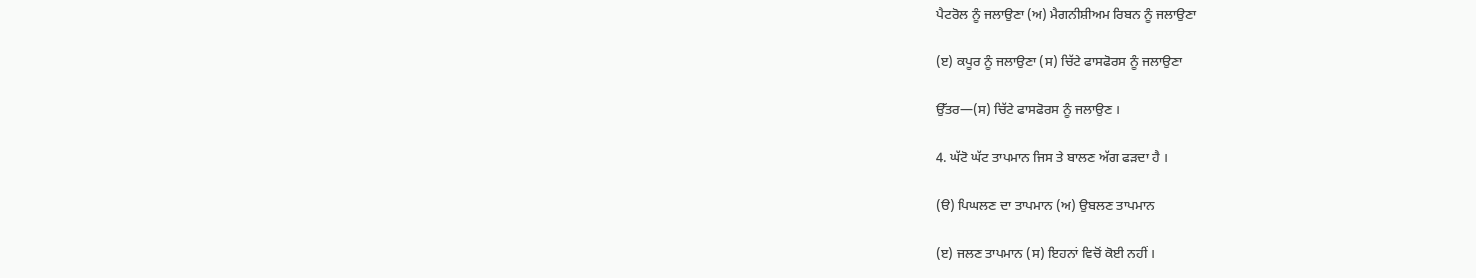ਪੈਟਰੋਲ ਨੂੰ ਜਲਾਉਣਾ (ਅ) ਮੈਗਨੀਸ਼ੀਅਮ ਰਿਬਨ ਨੂੰ ਜਲਾਉਣਾ

(ੲ) ਕਪੂਰ ਨੂੰ ਜਲਾਉਣਾ (ਸ) ਚਿੱਟੇ ਫਾਸਫੋਰਸ ਨੂੰ ਜਲਾਉਣਾ

ਉੱਤਰ—(ਸ) ਚਿੱਟੇ ਫਾਸਫੋਰਸ ਨੂੰ ਜਲਾਉਣ ।

4. ਘੱਟੋ ਘੱਟ ਤਾਪਮਾਨ ਜਿਸ ਤੇ ਬਾਲਣ ਅੱਗ ਫੜਦਾ ਹੈ ।

(ੳ) ਪਿਘਲਣ ਦਾ ਤਾਪਮਾਨ (ਅ) ਉਬਲਣ ਤਾਪਮਾਨ

(ੲ) ਜਲਣ ਤਾਪਮਾਨ (ਸ) ਇਹਨਾਂ ਵਿਚੋਂ ਕੋਈ ਨਹੀਂ ।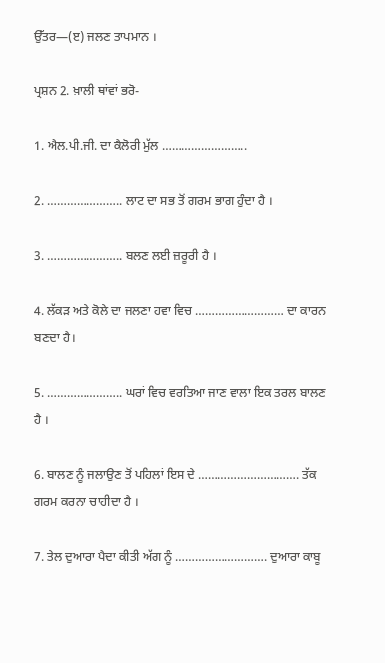ਉੱਤਰ—(ੲ) ਜਲਣ ਤਾਪਮਾਨ ।

ਪ੍ਰਸ਼ਨ 2. ਖ਼ਾਲੀ ਥਾਂਵਾਂ ਭਰੋ-

1. ਐਲ.ਪੀ.ਜੀ. ਦਾ ਕੈਲੋਰੀ ਮੁੱਲ ……………………..

2. ………………….. ਲਾਟ ਦਾ ਸਭ ਤੋਂ ਗਰਮ ਭਾਗ ਹੁੰਦਾ ਹੈ ।

3. ………………….. ਬਲਣ ਲਈ ਜ਼ਰੂਰੀ ਹੈ ।

4. ਲੱਕੜ ਅਤੇ ਕੋਲੇ ਦਾ ਜਲਣਾ ਹਵਾ ਵਿਚ ……………………… ਦਾ ਕਾਰਨ ਬਣਦਾ ਹੈ।

5. ………………….. ਘਰਾਂ ਵਿਚ ਵਰਤਿਆ ਜਾਣ ਵਾਲਾ ਇਕ ਤਰਲ ਬਾਲਣ ਹੈ ।

6. ਬਾਲਣ ਨੂੰ ਜਲਾਉਣ ਤੋਂ ਪਹਿਲਾਂ ਇਸ ਦੇ …………………………. ਤੱਕ ਗਰਮ ਕਰਨਾ ਚਾਹੀਦਾ ਹੈ ।

7. ਤੇਲ ਦੁਆਰਾ ਪੈਦਾ ਕੀਤੀ ਅੱਗ ਨੂੰ ………………………. ਦੁਆਰਾ ਕਾਬੂ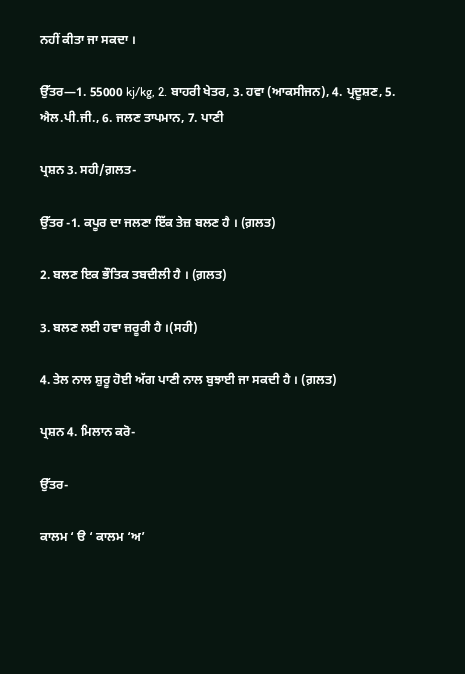ਨਹੀਂ ਕੀਤਾ ਜਾ ਸਕਦਾ ।

ਉੱਤਰ—1. 55000 kj/kg, 2. ਬਾਹਰੀ ਖੇਤਰ, 3. ਹਵਾ (ਆਕਸੀਜਨ), 4. ਪ੍ਰਦੂਸ਼ਣ, 5. ਐਲ.ਪੀ.ਜੀ., 6. ਜਲਣ ਤਾਪਮਾਨ, 7. ਪਾਣੀ

ਪ੍ਰਸ਼ਨ 3. ਸਹੀ/ਗ਼ਲਤ-

ਉੱਤਰ -1. ਕਪੂਰ ਦਾ ਜਲਣਾ ਇੱਕ ਤੇਜ਼ ਬਲਣ ਹੈ । (ਗ਼ਲਤ)

2. ਬਲਣ ਇਕ ਭੌਤਿਕ ਤਬਦੀਲੀ ਹੈ । (ਗ਼ਲਤ)

3. ਬਲਣ ਲਈ ਹਵਾ ਜ਼ਰੂਰੀ ਹੈ ।(ਸਹੀ)

4. ਤੇਲ ਨਾਲ ਸ਼ੁਰੂ ਹੋਈ ਅੱਗ ਪਾਣੀ ਨਾਲ ਬੁਝਾਈ ਜਾ ਸਕਦੀ ਹੈ । (ਗ਼ਲਤ)

ਪ੍ਰਸ਼ਨ 4. ਮਿਲਾਨ ਕਰੋ-

ਉੱਤਰ-

ਕਾਲਮ ‘ ੳ ‘ ਕਾਲਮ ‘ਅ’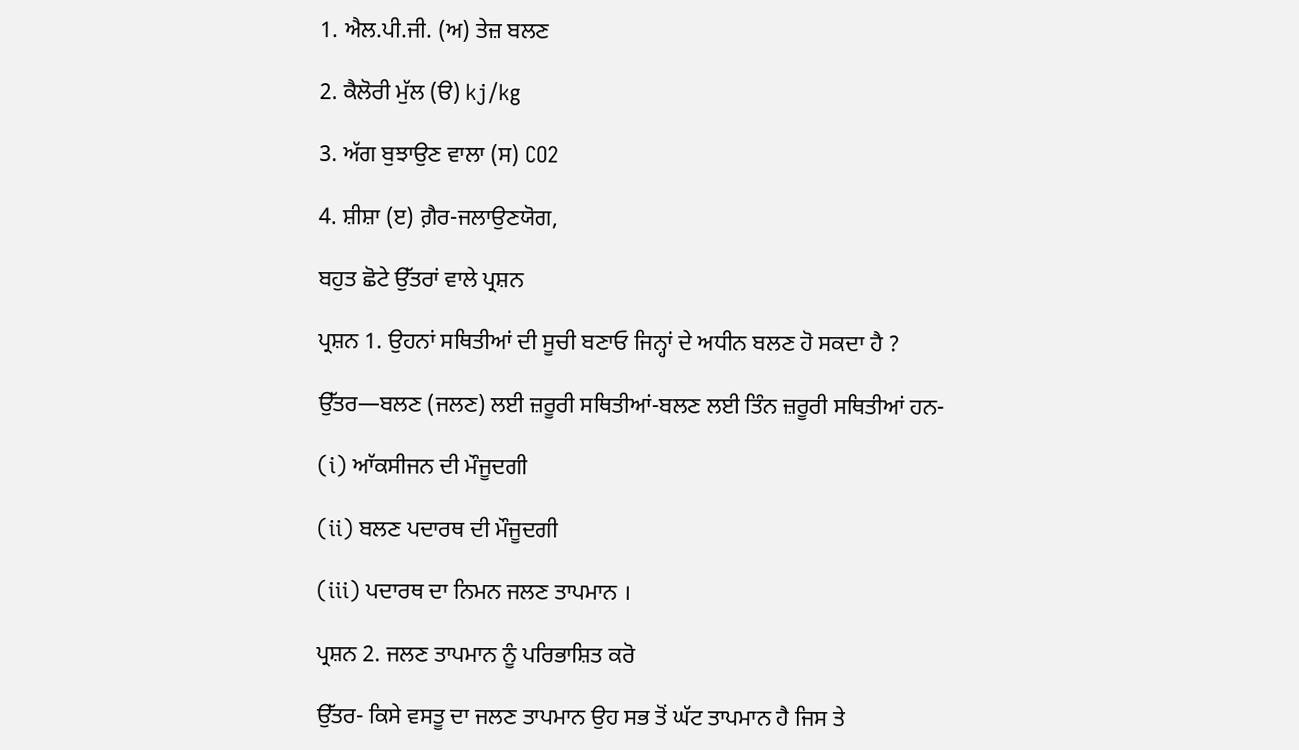1. ਐਲ.ਪੀ.ਜੀ. (ਅ) ਤੇਜ਼ ਬਲਣ

2. ਕੈਲੋਰੀ ਮੁੱਲ (ੳ) kj/kg

3. ਅੱਗ ਬੁਝਾਉਣ ਵਾਲਾ (ਸ) CO2

4. ਸ਼ੀਸ਼ਾ (ੲ) ਗ਼ੈਰ-ਜਲਾਉਣਯੋਗ,

ਬਹੁਤ ਛੋਟੇ ਉੱਤਰਾਂ ਵਾਲੇ ਪ੍ਰਸ਼ਨ

ਪ੍ਰਸ਼ਨ 1. ਉਹਨਾਂ ਸਥਿਤੀਆਂ ਦੀ ਸੂਚੀ ਬਣਾਓ ਜਿਨ੍ਹਾਂ ਦੇ ਅਧੀਨ ਬਲਣ ਹੋ ਸਕਦਾ ਹੈ ?

ਉੱਤਰ—ਬਲਣ (ਜਲਣ) ਲਈ ਜ਼ਰੂਰੀ ਸਥਿਤੀਆਂ-ਬਲਣ ਲਈ ਤਿੰਨ ਜ਼ਰੂਰੀ ਸਥਿਤੀਆਂ ਹਨ-

(i) ਆੱਕਸੀਜਨ ਦੀ ਮੌਜੂਦਗੀ

(ii) ਬਲਣ ਪਦਾਰਥ ਦੀ ਮੌਜੂਦਗੀ

(iii) ਪਦਾਰਥ ਦਾ ਨਿਮਨ ਜਲਣ ਤਾਪਮਾਨ ।

ਪ੍ਰਸ਼ਨ 2. ਜਲਣ ਤਾਪਮਾਨ ਨੂੰ ਪਰਿਭਾਸ਼ਿਤ ਕਰੋ

ਉੱਤਰ- ਕਿਸੇ ਵਸਤੂ ਦਾ ਜਲਣ ਤਾਪਮਾਨ ਉਹ ਸਭ ਤੋਂ ਘੱਟ ਤਾਪਮਾਨ ਹੈ ਜਿਸ ਤੇ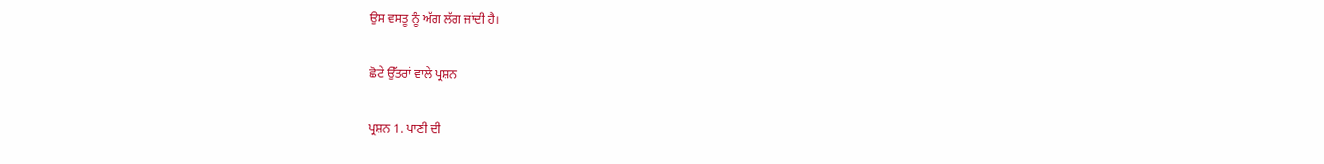ਉਸ ਵਸਤੂ ਨੂੰ ਅੱਗ ਲੱਗ ਜਾਂਦੀ ਹੈ।

ਛੋਟੇ ਉੱਤਰਾਂ ਵਾਲੇ ਪ੍ਰਸ਼ਨ

ਪ੍ਰਸ਼ਨ 1. ਪਾਣੀ ਦੀ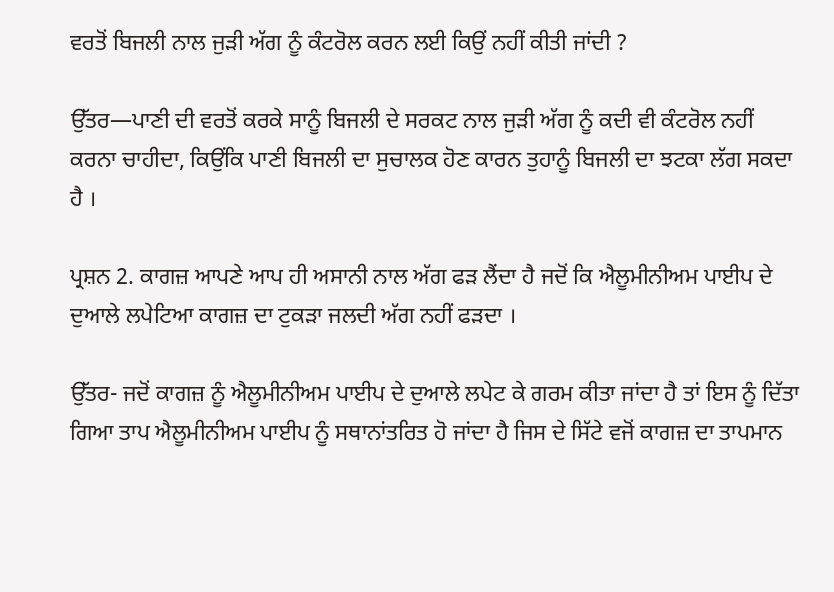ਵਰਤੋਂ ਬਿਜਲੀ ਨਾਲ ਜੁੜੀ ਅੱਗ ਨੂੰ ਕੰਟਰੋਲ ਕਰਨ ਲਈ ਕਿਉਂ ਨਹੀਂ ਕੀਤੀ ਜਾਂਦੀ ?

ਉੱਤਰ—ਪਾਣੀ ਦੀ ਵਰਤੋਂ ਕਰਕੇ ਸਾਨੂੰ ਬਿਜਲੀ ਦੇ ਸਰਕਟ ਨਾਲ ਜੁੜੀ ਅੱਗ ਨੂੰ ਕਦੀ ਵੀ ਕੰਟਰੋਲ ਨਹੀਂ ਕਰਨਾ ਚਾਹੀਦਾ, ਕਿਉਂਕਿ ਪਾਣੀ ਬਿਜਲੀ ਦਾ ਸੁਚਾਲਕ ਹੋਣ ਕਾਰਨ ਤੁਹਾਨੂੰ ਬਿਜਲੀ ਦਾ ਝਟਕਾ ਲੱਗ ਸਕਦਾ ਹੈ ।

ਪ੍ਰਸ਼ਨ 2. ਕਾਗਜ਼ ਆਪਣੇ ਆਪ ਹੀ ਅਸਾਨੀ ਨਾਲ ਅੱਗ ਫੜ ਲੈਂਦਾ ਹੈ ਜਦੋਂ ਕਿ ਐਲੂਮੀਨੀਅਮ ਪਾਈਪ ਦੇ ਦੁਆਲੇ ਲਪੇਟਿਆ ਕਾਗਜ਼ ਦਾ ਟੁਕੜਾ ਜਲਦੀ ਅੱਗ ਨਹੀਂ ਫੜਦਾ ।

ਉੱਤਰ- ਜਦੋਂ ਕਾਗਜ਼ ਨੂੰ ਐਲੂਮੀਨੀਅਮ ਪਾਈਪ ਦੇ ਦੁਆਲੇ ਲਪੇਟ ਕੇ ਗਰਮ ਕੀਤਾ ਜਾਂਦਾ ਹੈ ਤਾਂ ਇਸ ਨੂੰ ਦਿੱਤਾ ਗਿਆ ਤਾਪ ਐਲੂਮੀਨੀਅਮ ਪਾਈਪ ਨੂੰ ਸਥਾਨਾਂਤਰਿਤ ਹੋ ਜਾਂਦਾ ਹੈ ਜਿਸ ਦੇ ਸਿੱਟੇ ਵਜੋਂ ਕਾਗਜ਼ ਦਾ ਤਾਪਮਾਨ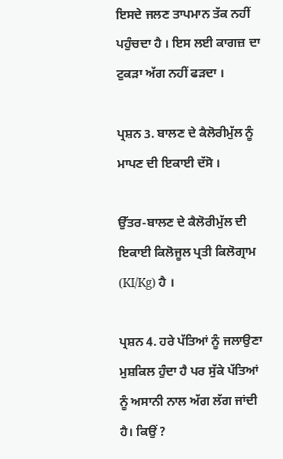ਇਸਦੇ ਜਲਣ ਤਾਪਮਾਨ ਤੱਕ ਨਹੀਂ ਪਹੁੰਚਦਾ ਹੈ । ਇਸ ਲਈ ਕਾਗਜ਼ ਦਾ ਟੁਕੜਾ ਅੱਗ ਨਹੀਂ ਫੜਦਾ ।

ਪ੍ਰਸ਼ਨ 3. ਬਾਲਣ ਦੇ ਕੈਲੋਰੀਮੁੱਲ ਨੂੰ ਮਾਪਣ ਦੀ ਇਕਾਈ ਦੱਸੋ ।

ਉੱਤਰ-ਬਾਲਣ ਦੇ ਕੈਲੋਰੀਮੁੱਲ ਦੀ ਇਕਾਈ ਕਿਲੋਜੂਲ ਪ੍ਰਤੀ ਕਿਲੋਗ੍ਰਾਮ (KI/Kg) ਹੈ ।

ਪ੍ਰਸ਼ਨ 4. ਹਰੇ ਪੱਤਿਆਂ ਨੂੰ ਜਲਾਉਣਾ ਮੁਸ਼ਕਿਲ ਹੁੰਦਾ ਹੈ ਪਰ ਸੁੱਕੇ ਪੱਤਿਆਂ ਨੂੰ ਅਸਾਨੀ ਨਾਲ ਅੱਗ ਲੱਗ ਜਾਂਦੀ ਹੈ। ਕਿਉਂ ?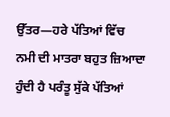ਉੱਤਰ—ਹਰੇ ਪੱਤਿਆਂ ਵਿੱਚ ਨਮੀ ਦੀ ਮਾਤਰਾ ਬਹੁਤ ਜ਼ਿਆਦਾ ਹੁੰਦੀ ਹੈ ਪਰੰਤੂ ਸੁੱਕੇ ਪੱਤਿਆਂ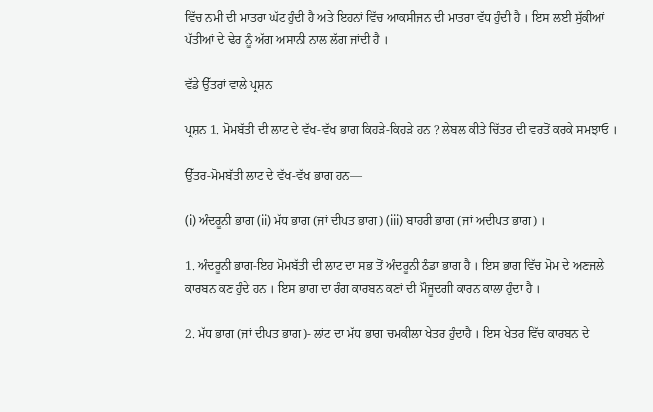ਵਿੱਚ ਨਮੀ ਦੀ ਮਾਤਰਾ ਘੱਟ ਹੁੰਦੀ ਹੈ ਅਤੇ ਇਹਨਾਂ ਵਿੱਚ ਆਕਸੀਜਨ ਦੀ ਮਾਤਰਾ ਵੱਧ ਹੁੰਦੀ ਹੈ । ਇਸ ਲਈ ਸੁੱਕੀਆਂ ਪੱਤੀਆਂ ਦੇ ਢੇਰ ਨੂੰ ਅੱਗ ਅਸਾਨੀ ਨਾਲ ਲੱਗ ਜਾਂਦੀ ਹੈ ।

ਵੱਡੇ ਉੱਤਰਾਂ ਵਾਲੇ ਪ੍ਰਸ਼ਨ

ਪ੍ਰਸ਼ਨ 1. ਮੋਮਬੱਤੀ ਦੀ ਲਾਟ ਦੇ ਵੱਖ-ਵੱਖ ਭਾਗ ਕਿਹੜੇ-ਕਿਹੜੇ ਹਨ ? ਲੇਬਲ ਕੀਤੇ ਚਿੱਤਰ ਦੀ ਵਰਤੋਂ ਕਰਕੇ ਸਮਝਾਓ ।

ਉੱਤਰ-ਮੋਮਬੱਤੀ ਲਾਟ ਦੇ ਵੱਖ-ਵੱਖ ਭਾਗ ਹਨ—

(i) ਅੰਦਰੂਨੀ ਭਾਗ (ii) ਮੱਧ ਭਾਗ (ਜਾਂ ਦੀਪਤ ਭਾਗ) (iii) ਬਾਹਰੀ ਭਾਗ (ਜਾਂ ਅਦੀਪਤ ਭਾਗ) ।

1. ਅੰਦਰੂਨੀ ਭਾਗ-ਇਹ ਮੋਮਬੱਤੀ ਦੀ ਲਾਟ ਦਾ ਸਭ ਤੋਂ ਅੰਦਰੂਨੀ ਠੰਡਾ ਭਾਗ ਹੈ । ਇਸ ਭਾਗ ਵਿੱਚ ਮੋਮ ਦੇ ਅਣਜਲੇ ਕਾਰਬਨ ਕਣ ਹੁੰਦੇ ਹਨ । ਇਸ ਭਾਗ ਦਾ ਰੰਗ ਕਾਰਬਨ ਕਣਾਂ ਦੀ ਮੌਜੂਦਗੀ ਕਾਰਨ ਕਾਲਾ ਹੁੰਦਾ ਹੈ ।

2. ਮੱਧ ਭਾਗ (ਜਾਂ ਦੀਪਤ ਭਾਗ)- ਲਾਂਟ ਦਾ ਮੱਧ ਭਾਗ ਚਮਕੀਲਾ ਖੇਤਰ ਹੁੰਦਾਹੈ । ਇਸ ਖੇਤਰ ਵਿੱਚ ਕਾਰਬਨ ਦੇ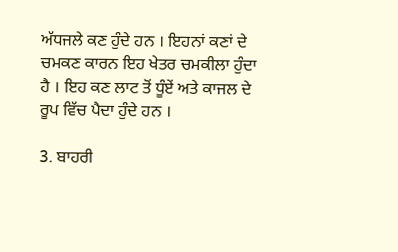ਅੱਧਜਲੇ ਕਣ ਹੁੰਦੇ ਹਨ । ਇਹਨਾਂ ਕਣਾਂ ਦੇ ਚਮਕਣ ਕਾਰਨ ਇਹ ਖੇਤਰ ਚਮਕੀਲਾ ਹੁੰਦਾ ਹੈ । ਇਹ ਕਣ ਲਾਟ ਤੋਂ ਧੂੰਏਂ ਅਤੇ ਕਾਜਲ ਦੇ ਰੂਪ ਵਿੱਚ ਪੈਦਾ ਹੁੰਦੇ ਹਨ ।

3. ਬਾਹਰੀ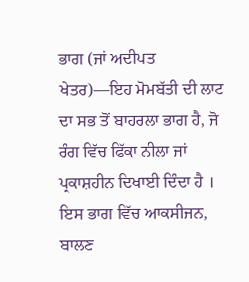ਭਾਗ (ਜਾਂ ਅਦੀਪਤ ਖੇਤਰ)—ਇਹ ਮੋਮਬੱਤੀ ਦੀ ਲਾਟ ਦਾ ਸਭ ਤੋਂ ਬਾਹਰਲਾ ਭਾਗ ਹੈ, ਜੋ ਰੰਗ ਵਿੱਚ ਫਿੱਕਾ ਨੀਲਾ ਜਾਂ ਪ੍ਰਕਾਸ਼ਹੀਨ ਦਿਖਾਈ ਦਿੰਦਾ ਹੈ । ਇਸ ਭਾਗ ਵਿੱਚ ਆਕਸੀਜਨ, ਬਾਲਣ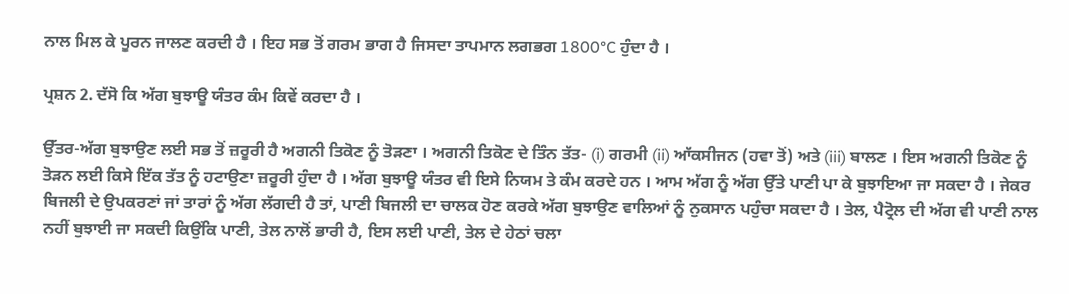ਨਾਲ ਮਿਲ ਕੇ ਪੂਰਨ ਜਾਲਣ ਕਰਦੀ ਹੈ । ਇਹ ਸਭ ਤੋਂ ਗਰਮ ਭਾਗ ਹੈ ਜਿਸਦਾ ਤਾਪਮਾਨ ਲਗਭਗ 1800°C ਹੁੰਦਾ ਹੈ ।

ਪ੍ਰਸ਼ਨ 2. ਦੱਸੋ ਕਿ ਅੱਗ ਬੁਝਾਊ ਯੰਤਰ ਕੰਮ ਕਿਵੇਂ ਕਰਦਾ ਹੈ ।

ਉੱਤਰ-ਅੱਗ ਬੁਝਾਉਣ ਲਈ ਸਭ ਤੋਂ ਜ਼ਰੂਰੀ ਹੈ ਅਗਨੀ ਤਿਕੋਣ ਨੂੰ ਤੋੜਣਾ । ਅਗਨੀ ਤਿਕੋਣ ਦੇ ਤਿੰਨ ਤੱਤ- (i) ਗਰਮੀ (ii) ਆੱਕਸੀਜਨ (ਹਵਾ ਤੋਂ) ਅਤੇ (iii) ਬਾਲਣ । ਇਸ ਅਗਨੀ ਤਿਕੋਣ ਨੂੰ ਤੋੜਨ ਲਈ ਕਿਸੇ ਇੱਕ ਤੱਤ ਨੂੰ ਹਟਾਉਣਾ ਜ਼ਰੂਰੀ ਹੁੰਦਾ ਹੈ । ਅੱਗ ਬੁਝਾਊ ਯੰਤਰ ਵੀ ਇਸੇ ਨਿਯਮ ਤੇ ਕੰਮ ਕਰਦੇ ਹਨ । ਆਮ ਅੱਗ ਨੂੰ ਅੱਗ ਉੱਤੇ ਪਾਣੀ ਪਾ ਕੇ ਬੁਝਾਇਆ ਜਾ ਸਕਦਾ ਹੈ । ਜੇਕਰ ਬਿਜਲੀ ਦੇ ਉਪਕਰਣਾਂ ਜਾਂ ਤਾਰਾਂ ਨੂੰ ਅੱਗ ਲੱਗਦੀ ਹੈ ਤਾਂ, ਪਾਣੀ ਬਿਜਲੀ ਦਾ ਚਾਲਕ ਹੋਣ ਕਰਕੇ ਅੱਗ ਬੁਝਾਉਣ ਵਾਲਿਆਂ ਨੂੰ ਨੁਕਸਾਨ ਪਹੁੰਚਾ ਸਕਦਾ ਹੈ । ਤੇਲ, ਪੈਟ੍ਰੋਲ ਦੀ ਅੱਗ ਵੀ ਪਾਣੀ ਨਾਲ ਨਹੀਂ ਬੁਝਾਈ ਜਾ ਸਕਦੀ ਕਿਉਂਕਿ ਪਾਣੀ, ਤੇਲ ਨਾਲੋਂ ਭਾਰੀ ਹੈ, ਇਸ ਲਈ ਪਾਣੀ, ਤੇਲ ਦੇ ਹੇਠਾਂ ਚਲਾ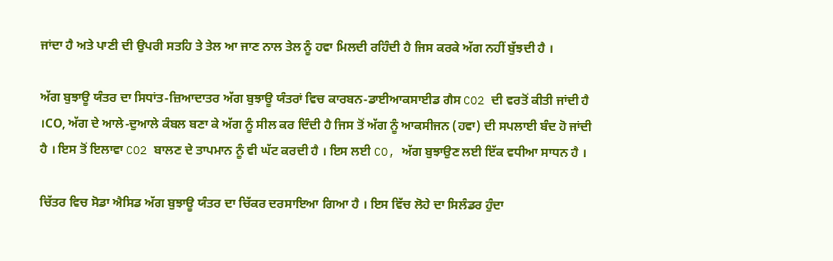ਜਾਂਦਾ ਹੈ ਅਤੇ ਪਾਣੀ ਦੀ ਉਪਰੀ ਸਤਹਿ ਤੇ ਤੇਲ ਆ ਜਾਣ ਨਾਲ ਤੇਲ ਨੂੰ ਹਵਾ ਮਿਲਦੀ ਰਹਿੰਦੀ ਹੈ ਜਿਸ ਕਰਕੇ ਅੱਗ ਨਹੀਂ ਬੁੱਝਦੀ ਹੈ ।

ਅੱਗ ਬੁਝਾਊ ਯੰਤਰ ਦਾ ਸਿਧਾਂਤ-ਜ਼ਿਆਦਾਤਰ ਅੱਗ ਬੁਝਾਊ ਯੰਤਰਾਂ ਵਿਚ ਕਾਰਬਨ-ਡਾਈਆਕਸਾਈਡ ਗੈਸ CO2 ਦੀ ਵਰਤੋਂ ਕੀਤੀ ਜਾਂਦੀ ਹੈ ।CO, ਅੱਗ ਦੇ ਆਲੇ-ਦੁਆਲੇ ਕੰਬਲ ਬਣਾ ਕੇ ਅੱਗ ਨੂੰ ਸੀਲ ਕਰ ਦਿੰਦੀ ਹੈ ਜਿਸ ਤੋਂ ਅੱਗ ਨੂੰ ਆਕਸੀਜਨ (ਹਵਾ) ਦੀ ਸਪਲਾਈ ਬੰਦ ਹੋ ਜਾਂਦੀ ਹੈ । ਇਸ ਤੋਂ ਇਲਾਵਾ CO2 ਬਾਲਣ ਦੇ ਤਾਪਮਾਨ ਨੂੰ ਵੀ ਘੱਟ ਕਰਦੀ ਹੈ । ਇਸ ਲਈ CO, ਅੱਗ ਬੁਝਾਉਣ ਲਈ ਇੱਕ ਵਧੀਆ ਸਾਧਨ ਹੈ ।

ਚਿੱਤਰ ਵਿਚ ਸੋਡਾ ਐਸਿਡ ਅੱਗ ਬੁਝਾਊ ਯੰਤਰ ਦਾ ਚਿੱਕਰ ਦਰਸਾਇਆ ਗਿਆ ਹੈ । ਇਸ ਵਿੱਚ ਲੋਹੇ ਦਾ ਸਿਲੰਡਰ ਹੁੰਦਾ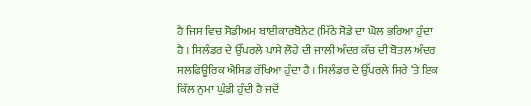ਹੈ ਜਿਸ ਵਿਚ ਸੋਡੀਅਮ ਬਾਈਕਾਰਬੋਨੇਟ (ਮਿੱਠੇ ਸੋਡੇ ਦਾ ਘੋਲ ਭਰਿਆ ਹੁੰਦਾ ਹੈ । ਸਿਲੰਡਰ ਦੇ ਉੱਪਰਲੇ ਪਾਸੇ ਲੋਹੇ ਦੀ ਜਾਲੀ ਅੰਦਰ ਕੱਚ ਦੀ ਬੋਤਲ ਅੰਦਰ ਸਲਫਿਊਰਿਕ ਐਸਿਡ ਰੱਖਿਆ ਹੁੰਦਾ ਹੈ । ਸਿਲੰਡਰ ਦੇ ਉੱਪਰਲੇ ਸਿਰੇ ‘ਤੇ ਇਕ ਕਿੱਲ ਨੁਮਾ ਘੁੰਡੀ ਹੁੰਦੀ ਹੈ ਜਦੋਂ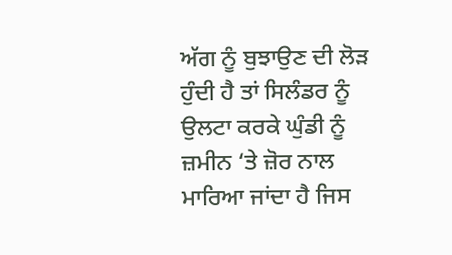ਅੱਗ ਨੂੰ ਬੁਝਾਉਣ ਦੀ ਲੋੜ ਹੁੰਦੀ ਹੈ ਤਾਂ ਸਿਲੰਡਰ ਨੂੰ ਉਲਟਾ ਕਰਕੇ ਘੁੰਡੀ ਨੂੰ ਜ਼ਮੀਨ ‘ਤੇ ਜ਼ੋਰ ਨਾਲ ਮਾਰਿਆ ਜਾਂਦਾ ਹੈ ਜਿਸ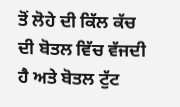ਤੋਂ ਲੋਹੇ ਦੀ ਕਿੱਲ ਕੱਚ ਦੀ ਬੋਤਲ ਵਿੱਚ ਵੱਜਦੀ ਹੈ ਅਤੇ ਬੋਤਲ ਟੁੱਟ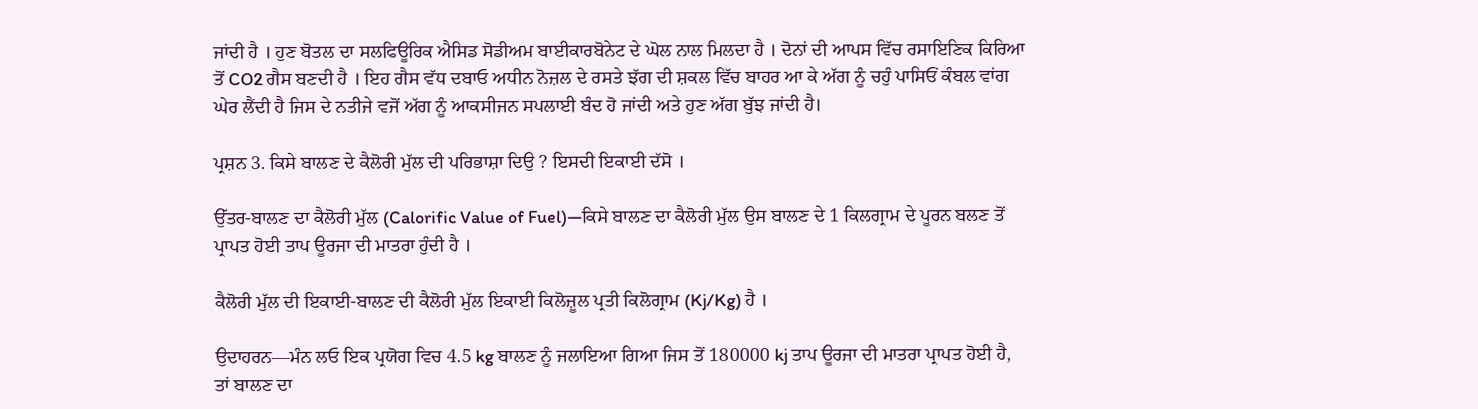ਜਾਂਦੀ ਹੈ । ਹੁਣ ਬੋਤਲ ਦਾ ਸਲਫਿਊਰਿਕ ਐਸਿਡ ਸੋਡੀਅਮ ਬਾਈਕਾਰਬੋਨੇਟ ਦੇ ਘੋਲ ਨਾਲ ਮਿਲਦਾ ਹੈ । ਦੋਨਾਂ ਦੀ ਆਪਸ ਵਿੱਚ ਰਸਾਇਣਿਕ ਕਿਰਿਆ ਤੋਂ CO2 ਗੈਸ ਬਣਦੀ ਹੈ । ਇਹ ਗੈਸ ਵੱਧ ਦਬਾਓ ਅਧੀਨ ਨੋਜ਼ਲ ਦੇ ਰਸਤੇ ਝੱਗ ਦੀ ਸ਼ਕਲ ਵਿੱਚ ਬਾਹਰ ਆ ਕੇ ਅੱਗ ਨੂੰ ਚਹੁੰ ਪਾਸਿਓਂ ਕੰਬਲ ਵਾਂਗ ਘੇਰ ਲੈਂਦੀ ਹੈ ਜਿਸ ਦੇ ਨਤੀਜੇ ਵਜੋਂ ਅੱਗ ਨੂੰ ਆਕਸੀਜਨ ਸਪਲਾਈ ਬੰਦ ਹੋ ਜਾਂਦੀ ਅਤੇ ਹੁਣ ਅੱਗ ਬੁੱਝ ਜਾਂਦੀ ਹੈ।

ਪ੍ਰਸ਼ਨ 3. ਕਿਸੇ ਬਾਲਣ ਦੇ ਕੈਲੋਰੀ ਮੁੱਲ ਦੀ ਪਰਿਭਾਸ਼ਾ ਦਿਉ ? ਇਸਦੀ ਇਕਾਈ ਦੱਸੋ ।

ਉੱਤਰ-ਬਾਲਣ ਦਾ ਕੈਲੋਰੀ ਮੁੱਲ (Calorific Value of Fuel)—ਕਿਸੇ ਬਾਲਣ ਦਾ ਕੈਲੋਰੀ ਮੁੱਲ ਉਸ ਬਾਲਣ ਦੇ 1 ਕਿਲਗ੍ਰਾਮ ਦੇ ਪੂਰਨ ਬਲਣ ਤੋਂ ਪ੍ਰਾਪਤ ਹੋਈ ਤਾਪ ਊਰਜਾ ਦੀ ਮਾਤਰਾ ਹੁੰਦੀ ਹੈ ।

ਕੈਲੋਰੀ ਮੁੱਲ ਦੀ ਇਕਾਈ-ਬਾਲਣ ਦੀ ਕੈਲੋਰੀ ਮੁੱਲ ਇਕਾਈ ਕਿਲੋਜ਼ੂਲ ਪ੍ਰਤੀ ਕਿਲੋਗ੍ਰਾਮ (Kj/Kg) ਹੈ ।

ਉਦਾਹਰਨ—ਮੰਨ ਲਓ ਇਕ ਪ੍ਰਯੋਗ ਵਿਚ 4.5 kg ਬਾਲਣ ਨੂੰ ਜਲਾਇਆ ਗਿਆ ਜਿਸ ਤੋਂ 180000 kj ਤਾਪ ਊਰਜਾ ਦੀ ਮਾਤਰਾ ਪ੍ਰਾਪਤ ਹੋਈ ਹੈ, ਤਾਂ ਬਾਲਣ ਦਾ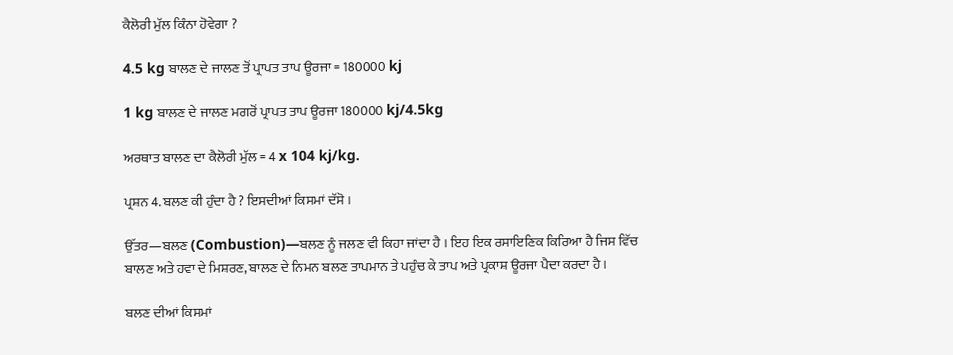ਕੈਲੋਰੀ ਮੁੱਲ ਕਿੰਨਾ ਹੋਵੇਗਾ ?

4.5 kg ਬਾਲਣ ਦੇ ਜਾਲਣ ਤੋਂ ਪ੍ਰਾਪਤ ਤਾਪ ਊਰਜਾ = 180000 kj

1 kg ਬਾਲਣ ਦੇ ਜਾਲਣ ਮਗਰੋਂ ਪ੍ਰਾਪਤ ਤਾਪ ਊਰਜਾ 180000 kj/4.5kg

ਅਰਥਾਤ ਬਾਲਣ ਦਾ ਕੈਲੋਰੀ ਮੁੱਲ = 4 x 104 kj/kg.

ਪ੍ਰਸ਼ਨ 4. ਬਲਣ ਕੀ ਹੁੰਦਾ ਹੈ ? ਇਸਦੀਆਂ ਕਿਸਮਾਂ ਦੱਸੋ ।

ਉੱਤਰ—ਬਲਣ (Combustion)—ਬਲਣ ਨੂੰ ਜਲਣ ਵੀ ਕਿਹਾ ਜਾਂਦਾ ਹੈ । ਇਹ ਇਕ ਰਸਾਇਣਿਕ ਕਿਰਿਆ ਹੈ ਜਿਸ ਵਿੱਚ ਬਾਲਣ ਅਤੇ ਹਵਾ ਦੇ ਮਿਸ਼ਰਣ, ਬਾਲਣ ਦੇ ਨਿਮਨ ਬਲਣ ਤਾਪਮਾਨ ਤੇ ਪਹੁੰਚ ਕੇ ਤਾਪ ਅਤੇ ਪ੍ਰਕਾਸ਼ ਊਰਜਾ ਪੈਦਾ ਕਰਦਾ ਹੈ ।

ਬਲਣ ਦੀਆਂ ਕਿਸਮਾਂ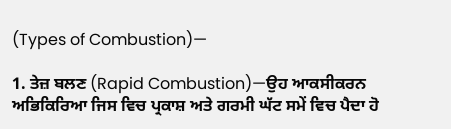(Types of Combustion)—

1. ਤੇਜ਼ ਬਲਣ (Rapid Combustion)—ਉਹ ਆਕਸੀਕਰਨ ਅਭਿਕਿਰਿਆ ਜਿਸ ਵਿਚ ਪ੍ਰਕਾਸ਼ ਅਤੇ ਗਰਮੀ ਘੱਟ ਸਮੇਂ ਵਿਚ ਪੈਦਾ ਹੋ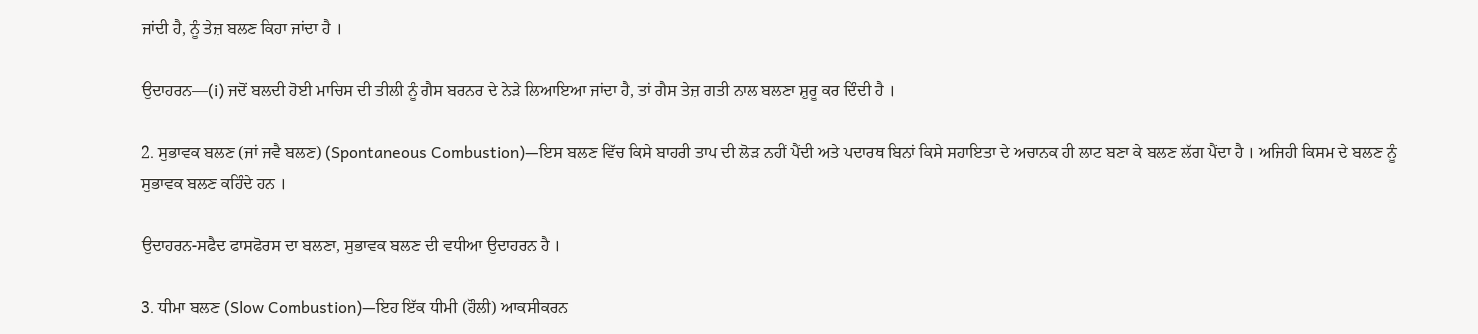ਜਾਂਦੀ ਹੈ, ਨੂੰ ਤੇਜ਼ ਬਲਣ ਕਿਹਾ ਜਾਂਦਾ ਹੈ ।

ਉਦਾਹਰਨ—(i) ਜਦੋਂ ਬਲਦੀ ਹੋਈ ਮਾਚਿਸ ਦੀ ਤੀਲੀ ਨੂੰ ਗੈਸ ਬਰਨਰ ਦੇ ਨੇੜੇ ਲਿਆਇਆ ਜਾਂਦਾ ਹੈ, ਤਾਂ ਗੈਸ ਤੇਜ਼ ਗਤੀ ਨਾਲ ਬਲਣਾ ਸ਼ੁਰੂ ਕਰ ਦਿੰਦੀ ਹੈ ।

2. ਸੁਭਾਵਕ ਬਲਣ (ਜਾਂ ਜਵੈ ਬਲਣ) (Spontaneous Combustion)—ਇਸ ਬਲਣ ਵਿੱਚ ਕਿਸੇ ਬਾਹਰੀ ਤਾਪ ਦੀ ਲੋੜ ਨਹੀਂ ਪੈਂਦੀ ਅਤੇ ਪਦਾਰਥ ਬਿਨਾਂ ਕਿਸੇ ਸਹਾਇਤਾ ਦੇ ਅਚਾਨਕ ਹੀ ਲਾਟ ਬਣਾ ਕੇ ਬਲਣ ਲੱਗ ਪੈਂਦਾ ਹੈ । ਅਜਿਹੀ ਕਿਸਮ ਦੇ ਬਲਣ ਨੂੰ ਸੁਭਾਵਕ ਬਲਣ ਕਹਿੰਦੇ ਹਨ ।

ਉਦਾਹਰਨ-ਸਫੈਦ ਫਾਸਫੋਰਸ ਦਾ ਬਲਣਾ, ਸੁਭਾਵਕ ਬਲਣ ਦੀ ਵਧੀਆ ਉਦਾਹਰਨ ਹੈ ।

3. ਧੀਮਾ ਬਲਣ (Slow Combustion)—ਇਹ ਇੱਕ ਧੀਮੀ (ਹੌਲੀ) ਆਕਸੀਕਰਨ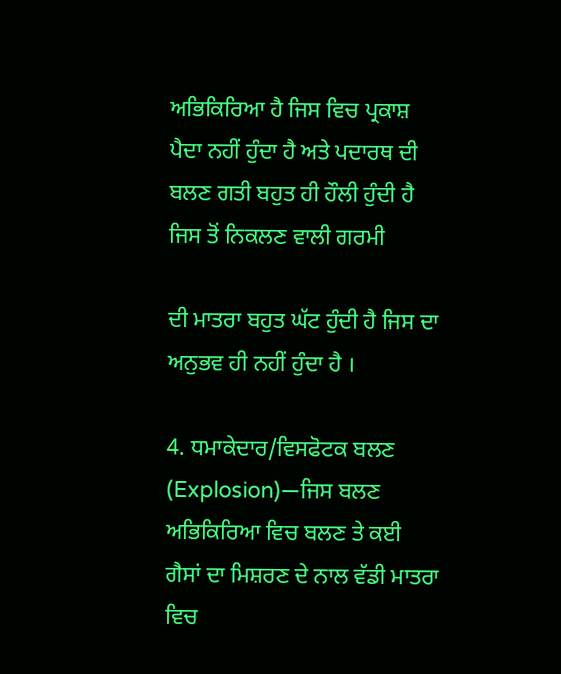ਅਭਿਕਿਰਿਆ ਹੈ ਜਿਸ ਵਿਚ ਪ੍ਰਕਾਸ਼ ਪੈਦਾ ਨਹੀਂ ਹੁੰਦਾ ਹੈ ਅਤੇ ਪਦਾਰਥ ਦੀ ਬਲਣ ਗਤੀ ਬਹੁਤ ਹੀ ਹੌਲੀ ਹੁੰਦੀ ਹੈ ਜਿਸ ਤੋਂ ਨਿਕਲਣ ਵਾਲੀ ਗਰਮੀ

ਦੀ ਮਾਤਰਾ ਬਹੁਤ ਘੱਟ ਹੁੰਦੀ ਹੈ ਜਿਸ ਦਾ ਅਨੁਭਵ ਹੀ ਨਹੀਂ ਹੁੰਦਾ ਹੈ ।

4. ਧਮਾਕੇਦਾਰ/ਵਿਸਫੋਟਕ ਬਲਣ (Explosion)—ਜਿਸ ਬਲਣ ਅਭਿਕਿਰਿਆ ਵਿਚ ਬਲਣ ਤੇ ਕਈ ਗੈਸਾਂ ਦਾ ਮਿਸ਼ਰਣ ਦੇ ਨਾਲ ਵੱਡੀ ਮਾਤਰਾ ਵਿਚ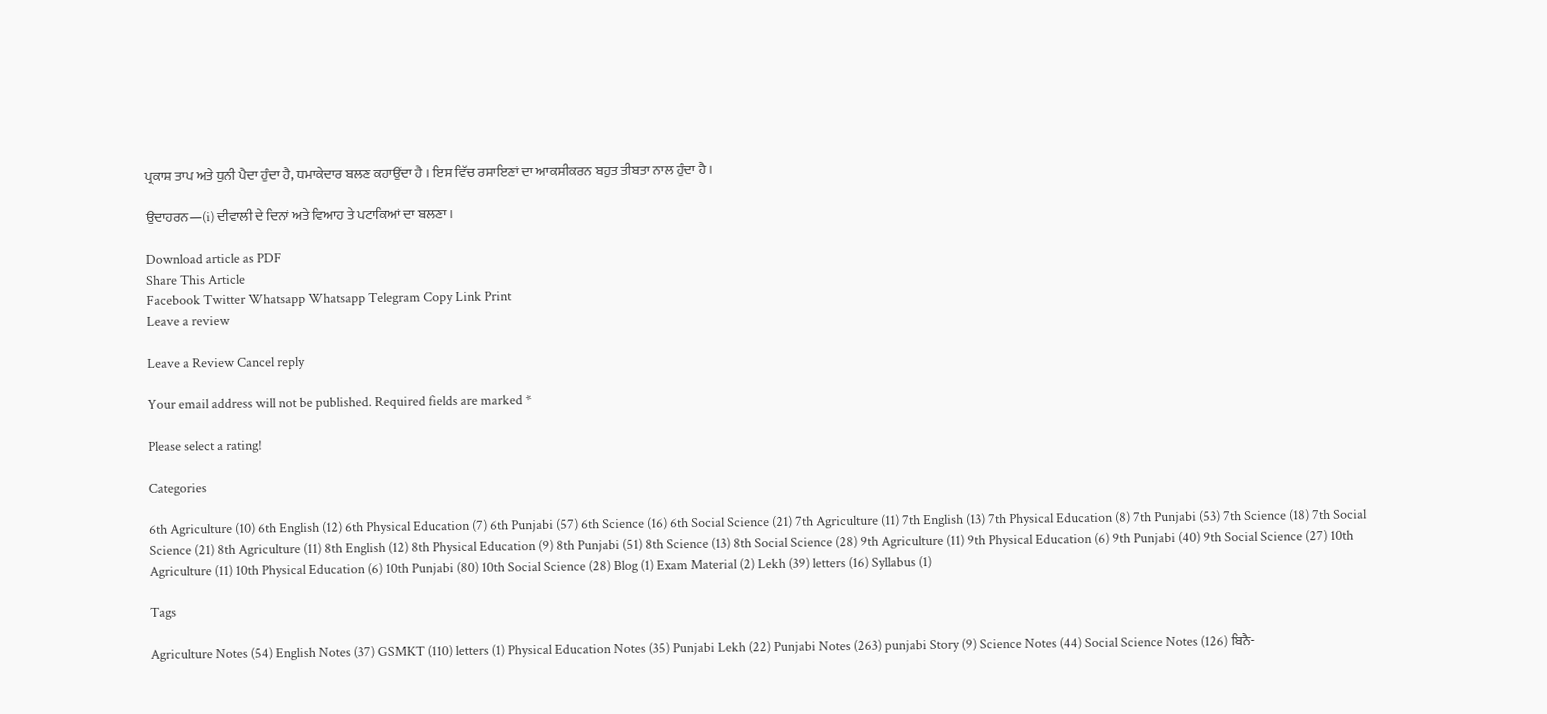ਪ੍ਰਕਾਸ਼ ਤਾਪ ਅਤੇ ਧੁਨੀ ਪੈਦਾ ਹੁੰਦਾ ਹੈ, ਧਮਾਕੇਦਾਰ ਬਲਣ ਕਹਾਉਂਦਾ ਹੈ । ਇਸ ਵਿੱਚ ਰਸਾਇਣਾਂ ਦਾ ਆਕਸੀਕਰਨ ਬਹੁਤ ਤੀਬਤਾ ਨਾਲ ਹੁੰਦਾ ਹੈ ।

ਉਦਾਹਰਨ—(i) ਦੀਵਾਲੀ ਦੇ ਦਿਨਾਂ ਅਤੇ ਵਿਆਹ ਤੇ ਪਟਾਕਿਆਂ ਦਾ ਬਲਣਾ ।

Download article as PDF
Share This Article
Facebook Twitter Whatsapp Whatsapp Telegram Copy Link Print
Leave a review

Leave a Review Cancel reply

Your email address will not be published. Required fields are marked *

Please select a rating!

Categories

6th Agriculture (10) 6th English (12) 6th Physical Education (7) 6th Punjabi (57) 6th Science (16) 6th Social Science (21) 7th Agriculture (11) 7th English (13) 7th Physical Education (8) 7th Punjabi (53) 7th Science (18) 7th Social Science (21) 8th Agriculture (11) 8th English (12) 8th Physical Education (9) 8th Punjabi (51) 8th Science (13) 8th Social Science (28) 9th Agriculture (11) 9th Physical Education (6) 9th Punjabi (40) 9th Social Science (27) 10th Agriculture (11) 10th Physical Education (6) 10th Punjabi (80) 10th Social Science (28) Blog (1) Exam Material (2) Lekh (39) letters (16) Syllabus (1)

Tags

Agriculture Notes (54) English Notes (37) GSMKT (110) letters (1) Physical Education Notes (35) Punjabi Lekh (22) Punjabi Notes (263) punjabi Story (9) Science Notes (44) Social Science Notes (126) ਬਿਨੈ-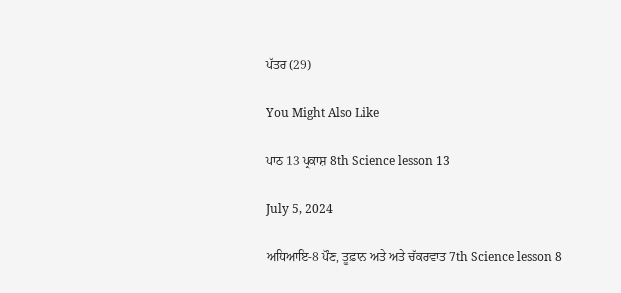ਪੱਤਰ (29)

You Might Also Like

ਪਾਠ 13 ਪ੍ਰਕਾਸ਼ 8th Science lesson 13

July 5, 2024

ਅਧਿਆਇ-8 ਪੌਣ, ਤੂਫ਼ਾਨ ਅਤੇ ਅਤੇ ਚੱਕਰਵਾਤ 7th Science lesson 8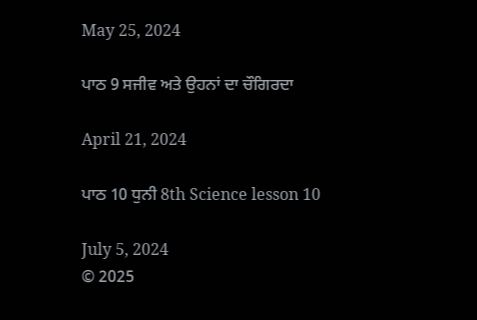May 25, 2024

ਪਾਠ 9 ਸਜੀਵ ਅਤੇ ਉਹਨਾਂ ਦਾ ਚੌਗਿਰਦਾ

April 21, 2024

ਪਾਠ 10 ਧੁਨੀ 8th Science lesson 10

July 5, 2024
© 2025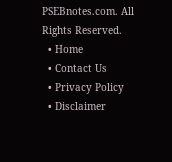PSEBnotes.com. All Rights Reserved.
  • Home
  • Contact Us
  • Privacy Policy
  • Disclaimer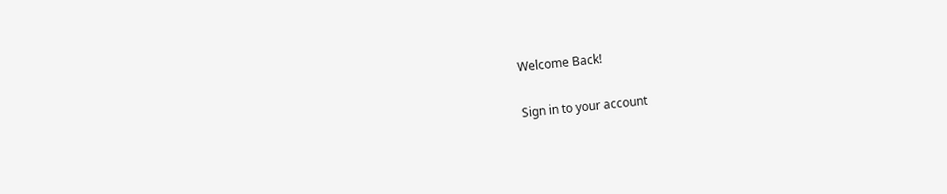Welcome Back!

Sign in to your account